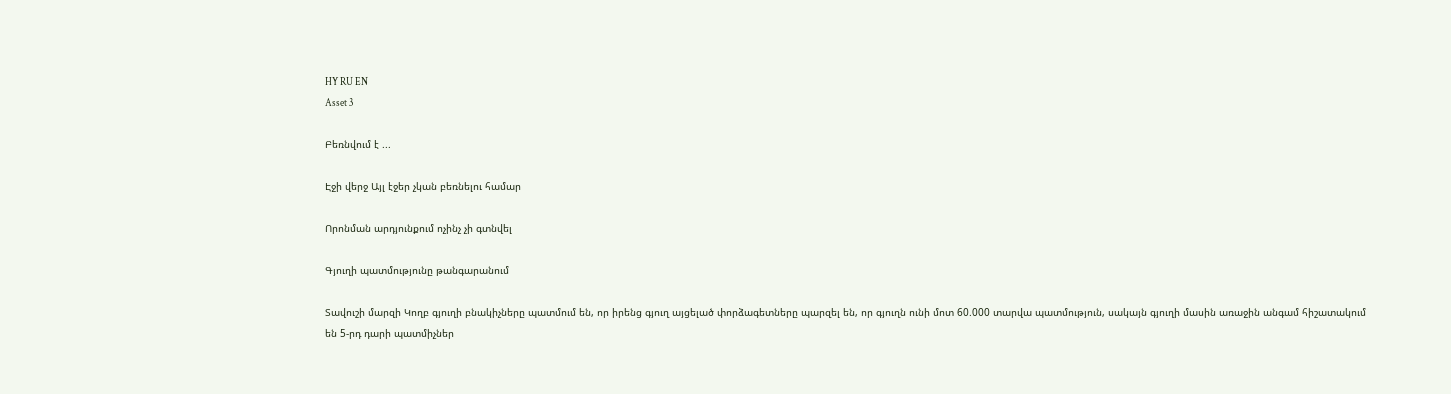HY RU EN
Asset 3

Բեռնվում է ...

Էջի վերջ Այլ էջեր չկան բեռնելու համար

Որոնման արդյունքում ոչինչ չի գտնվել

Գյուղի պատմությունը թանգարանում

Տավուշի մարզի Կողբ գյուղի բնակիչները պատմում են, որ իրենց գյուղ այցելած փորձագետները պարզել են, որ գյուղն ունի մոտ 60.000 տարվա պատմություն, սակայն գյուղի մասին առաջին անգամ հիշատակում են 5-րդ դարի պատմիչներ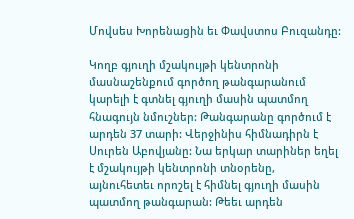Մովսես Խորենացին եւ Փավստոս Բուզանդը:

Կողբ գյուղի մշակույթի կենտրոնի մասնաշենքում գործող թանգարանում կարելի է գտնել գյուղի մասին պատմող հնագույն նմուշներ: Թանգարանը գործում է արդեն 37 տարի: Վերջինիս հիմնադիրն է Սուրեն Աբովյանը: Նա երկար տարիներ եղել է մշակույթի կենտրոնի տնօրենը, այնուհետեւ որոշել է հիմնել գյուղի մասին պատմող թանգարան: Թեեւ արդեն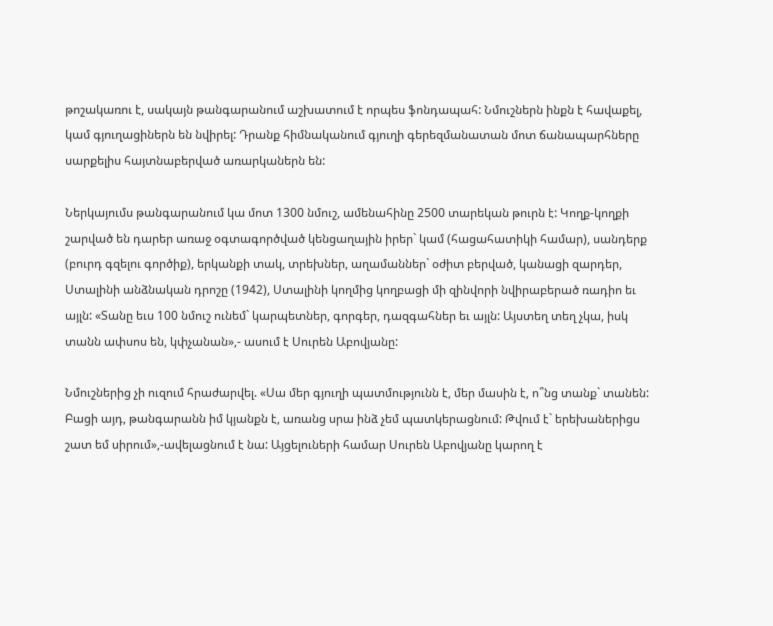թոշակառու է, սակայն թանգարանում աշխատում է որպես ֆոնդապահ: Նմուշներն ինքն է հավաքել, կամ գյուղացիներն են նվիրել: Դրանք հիմնականում գյուղի գերեզմանատան մոտ ճանապարհները սարքելիս հայտնաբերված առարկաներն են:

Ներկայումս թանգարանում կա մոտ 1300 նմուշ, ամենահինը 2500 տարեկան թուրն է: Կողք-կողքի շարված են դարեր առաջ օգտագործված կենցաղային իրեր` կամ (հացահատիկի համար), սանդերք (բուրդ գզելու գործիք), երկանքի տակ, տրեխներ, աղամաններ` օժիտ բերված, կանացի զարդեր, Ստալինի անձնական դրոշը (1942), Ստալինի կողմից կողբացի մի զինվորի նվիրաբերած ռադիո եւ այլն: «Տանը եւս 100 նմուշ ունեմ` կարպետներ, գորգեր, դազգահներ եւ այլն: Այստեղ տեղ չկա, իսկ տանն ափսոս են, կփչանան»,- ասում է Սուրեն Աբովյանը:

Նմուշներից չի ուզում հրաժարվել. «Սա մեր գյուղի պատմությունն է, մեր մասին է, ո՞նց տանք` տանեն: Բացի այդ, թանգարանն իմ կյանքն է, առանց սրա ինձ չեմ պատկերացնում: Թվում է` երեխաներիցս շատ եմ սիրում»,-ավելացնում է նա: Այցելուների համար Սուրեն Աբովյանը կարող է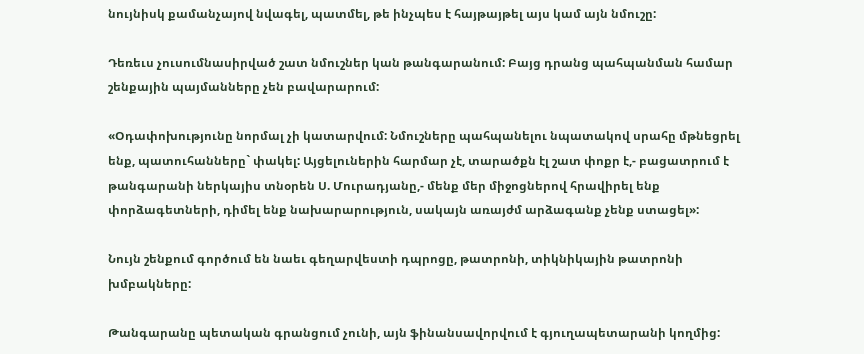նույնիսկ քամանչայով նվագել, պատմել, թե ինչպես է հայթայթել այս կամ այն նմուշը:

Դեռեւս չուսումնասիրված շատ նմուշներ կան թանգարանում: Բայց դրանց պահպանման համար շենքային պայմանները չեն բավարարում:

«Օդափոխությունը նորմալ չի կատարվում: Նմուշները պահպանելու նպատակով սրահը մթնեցրել ենք, պատուհանները` փակել: Այցելուներին հարմար չէ, տարածքն էլ շատ փոքր է,- բացատրում է թանգարանի ներկայիս տնօրեն Ս. Մուրադյանը,- մենք մեր միջոցներով հրավիրել ենք փորձագետների, դիմել ենք նախարարություն, սակայն առայժմ արձագանք չենք ստացել»:

Նույն շենքում գործում են նաեւ գեղարվեստի դպրոցը, թատրոնի, տիկնիկային թատրոնի խմբակները:

Թանգարանը պետական գրանցում չունի, այն ֆինանսավորվում է գյուղապետարանի կողմից: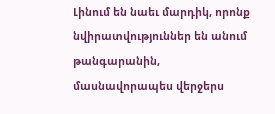Լինում են նաեւ մարդիկ, որոնք նվիրատվություններ են անում թանգարանին, մասնավորապես վերջերս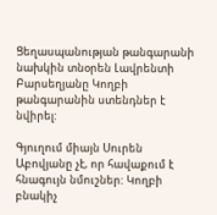Ցեղասպանության թանգարանի նախկին տնօրեն Լավրենտի Բարսեղյանը Կողբի թանգարանին ստենդներ է նվիրել:

Գյուղում միայն Սուրեն Աբովյանը չէ, որ հավաքում է հնագույն նմուշներ: Կողբի բնակիչ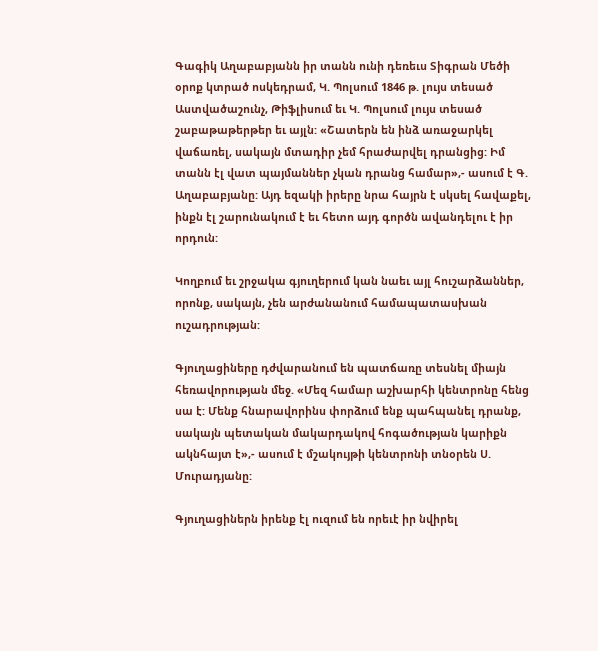Գագիկ Աղաբաբյանն իր տանն ունի դեռեւս Տիգրան Մեծի օրոք կտրած ոսկեդրամ, Կ. Պոլսում 1846 թ. լույս տեսած Աստվածաշունչ, Թիֆլիսում եւ Կ. Պոլսում լույս տեսած շաբաթաթերթեր եւ այլն: «Շատերն են ինձ առաջարկել վաճառել, սակայն մտադիր չեմ հրաժարվել դրանցից: Իմ տանն էլ վատ պայմաններ չկան դրանց համար»,- ասում է Գ. Աղաբաբյանը: Այդ եզակի իրերը նրա հայրն է սկսել հավաքել, ինքն էլ շարունակում է եւ հետո այդ գործն ավանդելու է իր որդուն:

Կողբում եւ շրջակա գյուղերում կան նաեւ այլ հուշարձաններ, որոնք, սակայն, չեն արժանանում համապատասխան ուշադրության:

Գյուղացիները դժվարանում են պատճառը տեսնել միայն հեռավորության մեջ. «Մեզ համար աշխարհի կենտրոնը հենց սա է: Մենք հնարավորինս փորձում ենք պահպանել դրանք, սակայն պետական մակարդակով հոգածության կարիքն ակնհայտ է»,- ասում է մշակույթի կենտրոնի տնօրեն Ս. Մուրադյանը:

Գյուղացիներն իրենք էլ ուզում են որեւէ իր նվիրել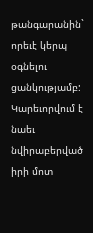թանգարանին` որեւէ կերպ օգնելու ցանկությամբ: Կարեւորվում է նաեւ նվիրաբերված իրի մոտ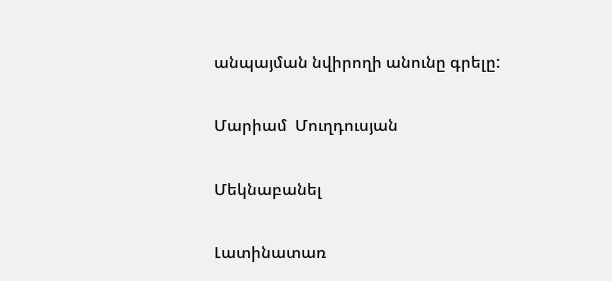անպայման նվիրողի անունը գրելը:

Մարիամ  Մուղդուսյան

Մեկնաբանել

Լատինատառ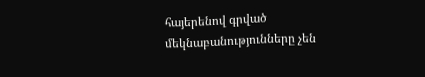հայերենով գրված մեկնաբանությունները չեն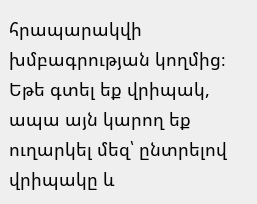հրապարակվի խմբագրության կողմից։
Եթե գտել եք վրիպակ, ապա այն կարող եք ուղարկել մեզ՝ ընտրելով վրիպակը և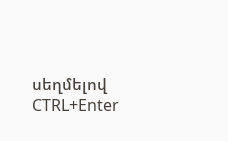սեղմելով CTRL+Enter